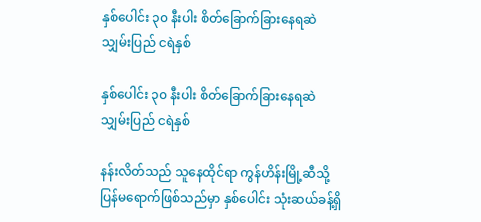နှစ်ပေါင်း ၃၀ နီးပါး စိတ်ခြောက်ခြားနေရဆဲ သျှမ်းပြည် ငရဲနှစ်

နှစ်ပေါင်း ၃၀ နီးပါး စိတ်ခြောက်ခြားနေရဆဲ သျှမ်းပြည် ငရဲနှစ်

နန်းလိတ်သည် သူနေထိုင်ရာ ကွန်ဟိန်းမြို့ဆီသို့ ပြန်မရောက်ဖြစ်သည်မှာ နှစ်ပေါင်း သုံးဆယ်ခန့်ရှိ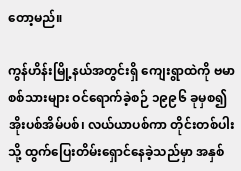တော့မည်။

ကွန်ဟိန်းမြို့နယ်အတွင်းရှိ ကျေးရွာထဲကို ဗမာစစ်သားများ ဝင်ရောက်ခဲ့စဉ် ၁၉၉၆ ခုမှစ၍ အိုးပစ်အိမ်ပစ်၊ လယ်ယာပစ်ကာ တိုင်းတစ်ပါးသို့ ထွက်ပြေးတိမ်းရှောင်နေခဲ့သည်မှာ အနှစ်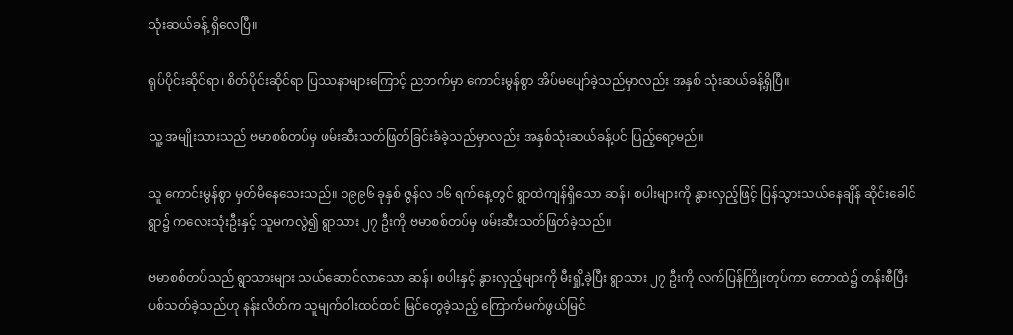သုံးဆယ်ခန့် ရှိလေပြီ။

ရုပ်ပိုင်းဆိုင်ရာ၊ စိတ်ပိုင်းဆိုင်ရာ ပြဿနာများကြောင့် ညဘက်မှာ ကောင်းမွန်စွာ အိပ်မပျော်ခဲ့သည်မှာလည်း အနှစ် သုံးဆယ်ခန့်ရှိပြီ။

သူ့ အမျိုးသားသည် ဗမာစစ်တပ်မှ ဖမ်းဆီးသတ်ဖြတ်ခြင်းခံခဲ့သည်မှာလည်း အနှစ်သုံးဆယ်ခန့်ပင် ပြည့်ရော့မည်။

သူ ကောင်းမွန်စွာ မှတ်မိနေသေးသည်။ ၁၉၉၆ ခုနှစ် ဇွန်လ ၁၆ ရက်နေ့တွင် ရွာထဲကျန်ရှိသော ဆန်၊ စပါးများကို နွားလှည့်ဖြင့် ပြန်သွားသယ်နေချိန် ဆိုင်းခေါင်ရွာ၌ ကလေးသုံးဦးနှင့် သူမကလွဲ၍ ရွာသား ၂၇ ဦးကို ဗမာစစ်တပ်မှ ဖမ်းဆီးသတ်ဖြတ်ခဲ့သည်။

ဗမာစစ်တပ်သည် ရွာသားများ သယ်ဆောင်လာသော ဆန်၊ စပါးနှင့် နွားလှည့်များကို မီးရှို့ခဲ့ပြီး ရွာသား ၂၇ ဦးကို လက်ပြန်ကြိုးတုပ်ကာ တောထဲ၌ တန်းစီပြီး ပစ်သတ်ခဲ့သည်ဟု နန်းလိတ်က သူမျက်ဝါးထင်ထင် မြင်တွေခဲ့သည့် ကြောက်မက်ဖွယ်မြင်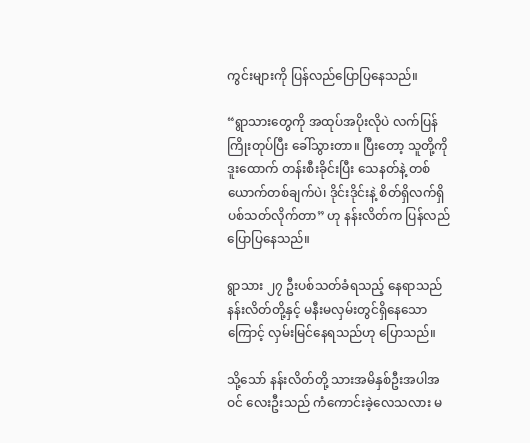ကွင်းများကို ပြန်လည်ပြောပြနေသည်။

“ရွာသားတွေကို အထုပ်အပိုးလိုပဲ လက်ပြန်ကြိုးတုပ်ပြီး ခေါ်သွားတာ။ ပြီးတော့ သူတို့ကို ဒူးထောက် တန်းစီးခိုင်းပြီး သေနတ်နဲ့ တစ်ယောက်တစ်ချက်ပဲ၊ ဒိုင်းဒိုင်းနဲ့ စိတ်ရှိလက်ရှိ ပစ်သတ်လိုက်တာ” ဟု နန်းလိတ်က ပြန်လည်ပြောပြနေသည်။

ရွာသား ၂၇ ဦးပစ်သတ်ခံရသည့် နေရာသည် နန်းလိတ်တို့နှင့် မနီးမလှမ်းတွင်ရှိနေသောကြောင့် လှမ်းမြင်နေရသည်ဟု ပြောသည်။

သို့သော် နန်းလိတ်တို့ သားအမိနှစ်ဦးအပါအဝင် လေးဦးသည် ကံကောင်းခဲ့လေသလား မ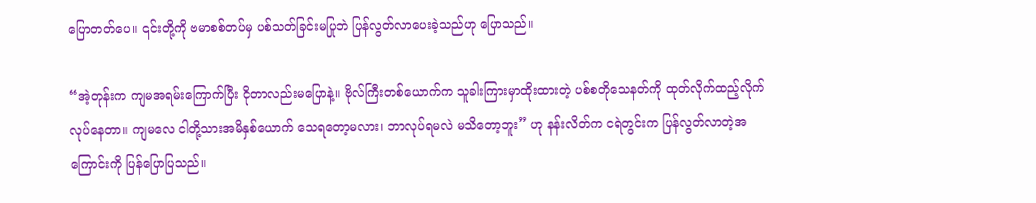ပြောတတ်ပေ။ ၎င်းတို့ကို ဗမာစစ်တပ်မှ ပစ်သတ်ခြင်းမပြုဘဲ ပြန်လွတ်လာပေးခဲ့သည်ဟု ပြောသည်။

“အဲ့တုန်းက ကျမအရမ်းကြောက်ပြီး ငိုတာလည်းမပြောနဲ့။ ဗိုလ်ကြီးတစ်ယောက်က သူခါးကြားမှာထိုးထားတဲ့ ပစ်စတိုသေနတ်ကို ထုတ်လိုက်ထည့်လိုက် လုပ်နေတာ။ ကျမလေ ငါတို့သားအမိနှစ်ယောက် သေရတော့မလား၊ ဘာလုပ်ရမလဲ မသိတော့ဘူး” ဟု နန်းလိတ်က ငရဲတွင်းက ပြန်လွတ်လာတဲ့အကြောင်းကို ပြန်ပြောပြသည်။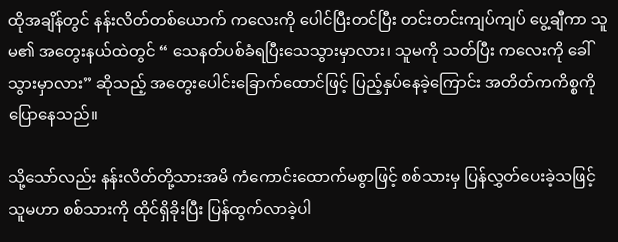ထိုအချိန်တွင် နန်းလိတ်တစ်ယောက် ကလေးကို ပေါင်ပြီးတင်ပြီး တင်းတင်းကျပ်ကျပ် ပွေ့ချီကာ သူမ၏ အတွေးနယ်ထဲတွင် “ သေနတ်ပစ်ခံရပြီးသေသွားမှာလား၊ သူမကို သတ်ပြီး ကလေးကို ခေါ်သွားမှာလား” ဆိုသည့် အတွေးပေါင်းခြောက်ထောင်ဖြင့် ပြည့်နှပ်နေခဲ့ကြောင်း အတိတ်ကကိစ္စကို ပြောနေသည်။

သို့သော်လည်း နန်းလိတ်တို့သားအမိ ကံကောင်းထောက်မစွာဖြင့် စစ်သားမှ ပြန်လွှတ်ပေးခဲ့သဖြင့် သူမဟာ စစ်သားကို ထိုင်ရှိခိုးပြီး ပြန်ထွက်လာခဲ့ပါ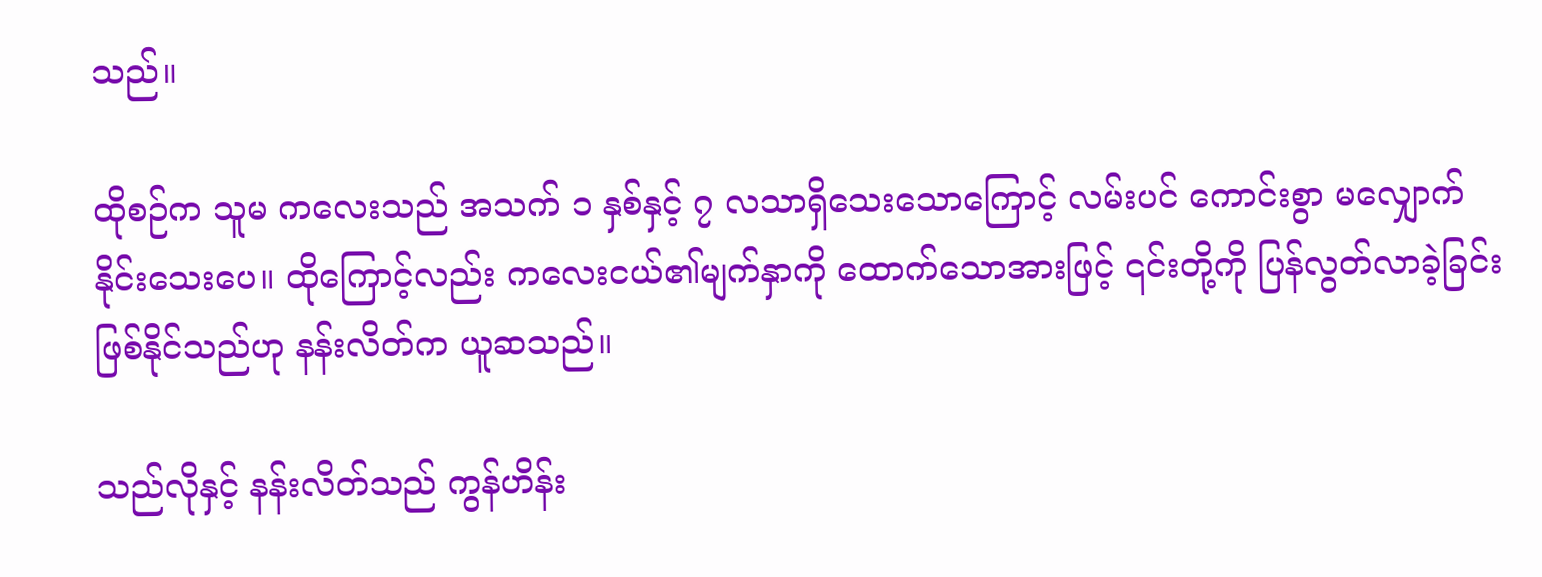သည်။

ထိုစဉ်က သူမ ကလေးသည် အသက် ၁ နှစ်နှင့် ၇ လသာရှိသေးသောကြောင့် လမ်းပင် ကောင်းစွာ မလျှောက်နိုင်းသေးပေ။ ထိုကြောင့်လည်း ကလေးငယ်၏မျက်နှာကို ထောက်သောအားဖြင့် ၎င်းတို့ကို ပြန်လွတ်လာခဲ့ခြင်းဖြစ်နိုင်သည်ဟု နန်းလိတ်က ယူဆသည်။

သည်လိုနှင့် နန်းလိတ်သည် ကွန်ဟိန်း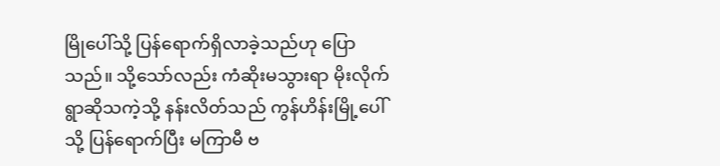မြိုပေါ်သို့ ပြန်ရောက်ရှိလာခဲ့သည်ဟု ပြောသည်။ သို့သော်လည်း ကံဆိုးမသွားရာ မိုးလိုက်ရွာဆိုသကဲ့သို့ နန်းလိတ်သည် ကွန်ဟိန်းမြို့ပေါ်သို့ ပြန်ရောက်ပြီး မကြာမီ ဗ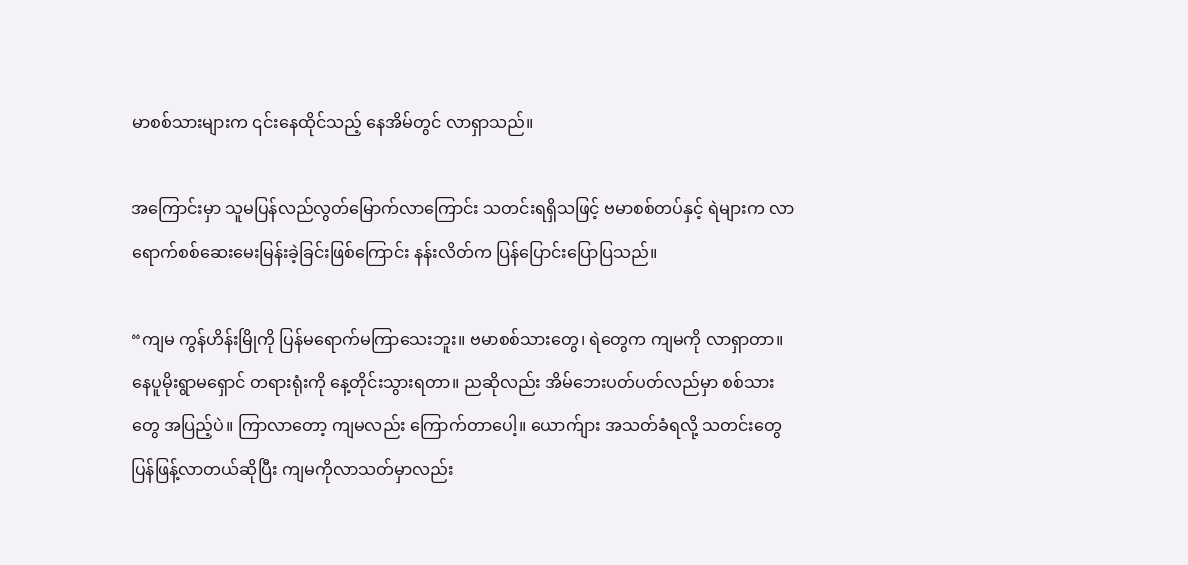မာစစ်သားများက ၎င်းနေထိုင်သည့် နေအိမ်တွင် လာရှာသည်။

အကြောင်းမှာ သူမပြန်လည်လွတ်မြောက်လာကြောင်း သတင်းရရှိသဖြင့် ဗမာစစ်တပ်နှင့် ရဲများက လာရောက်စစ်ဆေးမေးမြန်းခဲ့ခြင်းဖြစ်ကြောင်း နန်းလိတ်က ပြန်ပြောင်းပြောပြသည်။

“ကျမ ကွန်ဟိန်းမြိုကို ပြန်မရောက်မကြာသေးဘူး။ ဗမာစစ်သားတွေ၊ ရဲတွေက ကျမကို လာရှာတာ။ နေပူမိုးရွာမရှောင် တရားရုံးကို နေ့တိုင်းသွားရတာ။ ညဆိုလည်း အိမ်ဘေးပတ်ပတ်လည်မှာ စစ်သားတွေ အပြည့်ပဲ။ ကြာလာတော့ ကျမလည်း ကြောက်တာပေါ့။ ယောက်ျား အသတ်ခံရလို့ သတင်းတွေ ပြန်ဖြန့်လာတယ်ဆိုပြီး ကျမကိုလာသတ်မှာလည်း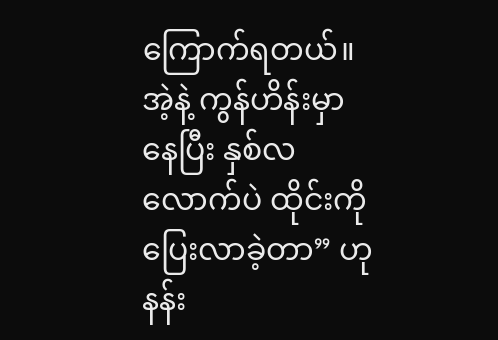ကြောက်ရတယ်။ အဲ့နဲ့ ကွန်ဟိန်းမှာနေပြီး နှစ်လလောက်ပဲ ထိုင်းကိုပြေးလာခဲ့တာ” ဟု နန်း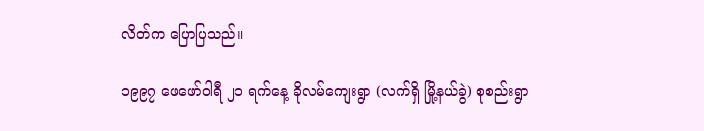လိတ်က ပြောပြသည်။

၁၉၉၇ ဖေဖော်ဝါရီ ၂၁ ရက်နေ့ ခိုလမ်ကျေးရွာ (လက်ရှိ မြို့နယ်ခွဲ) စုစည်းရွာ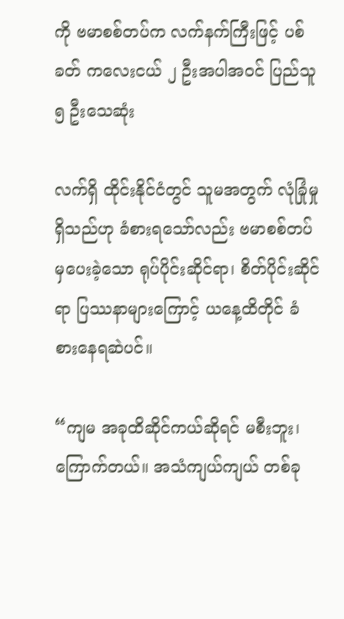ကို ဗမာစစ်တပ်က လက်နက်ကြီးဖြင့် ပစ်ခတ် ကလေးငယ် ၂ ဦးအပါအဝင် ပြည်သူ ၅ ဦးသေဆုံး

လက်ရှိ ထိုင်းနိုင်ငံတွင် သူမအတွက် လုံခြုံမှုရှိသည်ဟု ခံစားရသော်လည်း ဗမာစစ်တပ်မှပေးခဲ့သော ရုပ်ပိုင်းဆိုင်ရာ၊ စိတ်ပိုင်းဆိုင်ရာ ပြဿနာများကြောင့် ယနေ့ထိတိုင် ခံစားနေရဆဲပင်။

“ကျမ အခုထိဆိုင်ကယ်ဆိုရင် မစီးဘူး၊ ကြောက်တယ်။ အသံကျယ်ကျယ် တစ်ခု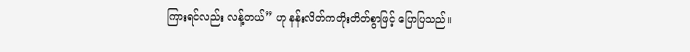ကြားရင်လည်း လန့်တယ်” ဟု နန်းလိတ်ကတိုးတိတ်စွာဖြင့် ပြောပြသည်။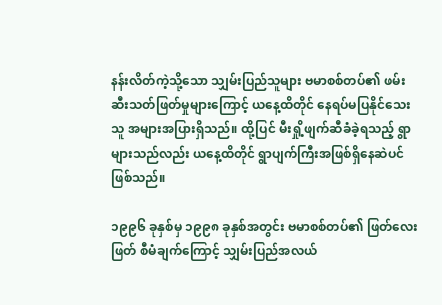နန်းလိတ်ကဲ့သို့သော သျှမ်းပြည်သူများ ဗမာစစ်တပ်၏ ဖမ်းဆီးသတ်ဖြတ်မှုများကြောင့် ယနေ့ထိတိုင် နေရပ်မပြနိုင်သေးသူ အများအပြားရှိသည်။ ထို့ပြင် မီးရှို့ဖျက်ဆီခံခဲ့ရသည့် ရွာများသည်လည်း ယနေ့ထိတိုင် ရွာပျက်ကြီးအဖြစ်ရှိနေဆဲပင် ဖြစ်သည်။

၁၉၉၆ ခုနှစ်မှ ၁၉၉၈ ခုနှစ်အတွင်း ဗမာစစ်တပ်၏ ဖြတ်လေးဖြတ် စီမံချက်ကြောင့် သျှမ်းပြည်အလယ်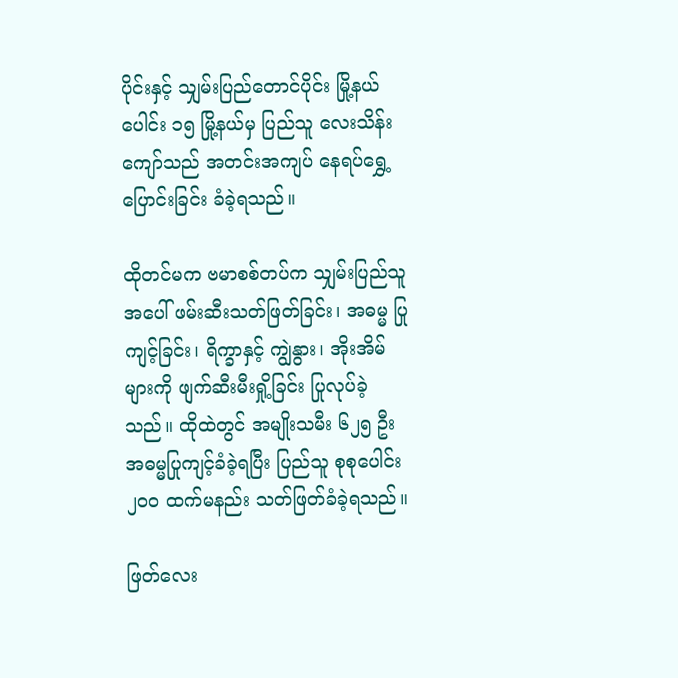ပိုင်းနှင့် သျှမ်းပြည်တောင်ပိုင်း မြို့နယ်ပေါင်း ၁၅ မြို့နယ်မှ ပြည်သူ လေးသိန်းကျော်သည် အတင်းအကျပ် နေရပ်ရွှေ့ပြောင်းခြင်း ခံခဲ့ရသည်။

ထိုတင်မက ဗမာစစ်တပ်က သျှမ်းပြည်သူအပေါ် ဖမ်းဆီးသတ်ဖြတ်ခြင်း၊ အဓမ္မ ပြုကျင့်ခြင်း၊ ရိက္ခာနှင့် ကျွဲနွား၊ အိုးအိမ်များကို ဖျက်ဆီးမီးရှို့ခြင်း ပြုလုပ်ခဲ့သည်။ ထိုထဲတွင် အမျိုးသမီး ၆၂၅ ဦး အဓမ္မပြုကျင့်ခံခဲ့ရပြီး ပြည်သူ စုစုပေါင်း ၂၀၀ ထက်မနည်း သတ်ဖြတ်ခံခဲ့ရသည်။

ဖြတ်လေး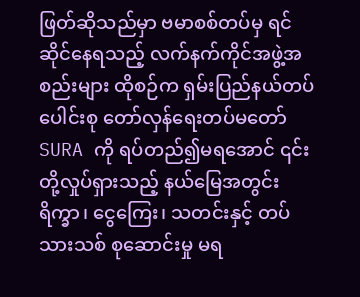ဖြတ်ဆိုသည်မှာ ဗမာစစ်တပ်မှ ရင်ဆိုင်နေရသည့် လက်နက်ကိုင်အဖွဲ့အစည်းများ ထိုစဉ်က ရှမ်းပြည်နယ်တပ်ပေါင်းစု တော်လှန်ရေးတပ်မတော် SURA ကို ရပ်တည်၍မရအောင် ၎င်းတို့လှုပ်ရှားသည့် နယ်မြေအတွင်း ရိက္ခာ၊ ငွေကြေး၊ သတင်းနှင့် တပ်သားသစ် စုဆောင်းမှု မရ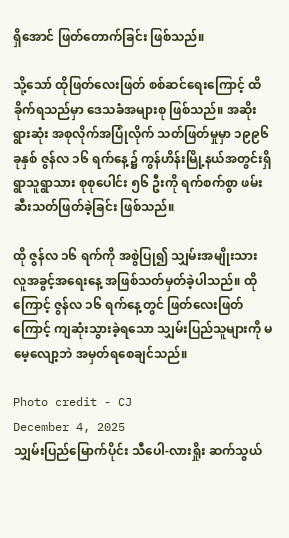ရှိအောင် ဖြတ်တောက်ခြင်း ဖြစ်သည်။

သို့သော် ထိုဖြတ်လေးဖြတ် စစ်ဆင်ရေးကြောင့် ထိခိုက်ရသည်မှာ ဒေသခံအများစု ဖြစ်သည်။ အဆိုးရွားဆုံး အစုလိုက်အပြုံလိုက် သတ်ဖြတ်မှုမှာ ၁၉၉၆ ခုနှစ် ဇွန်လ ၁၆ ရက်နေ့၌ ကွန်ဟိန်းမြို့နယ်အတွင်းရှိ ရွာသူရွာသား စုစုပေါင်း ၅၆ ဦးကို ရက်စက်စွာ ဖမ်းဆီးသတ်ဖြတ်ခဲ့ခြင်း ဖြစ်သည်။

ထို ဇွန်လ ၁၆ ရက်ကို အစွဲပြု၍ သျှမ်းအမျိုးသား လူအခွင့်အရေးနေ့ အဖြစ်သတ်မှတ်ခဲ့ပါသည်။ ထိုကြောင့် ဇွန်လ ၁၆ ရက်နေ့တွင် ဖြတ်လေးဖြတ်ကြောင့် ကျဆုံးသွားခဲ့ရသော သျှမ်းပြည်သူများကို မမေ့လျော့ဘဲ အမှတ်ရစေချင်သည်။

Photo credit - CJ
December 4, 2025
သျှမ်းပြည်မြောက်ပိုင်း သီပေါ-လားရှိုး ဆက်သွယ်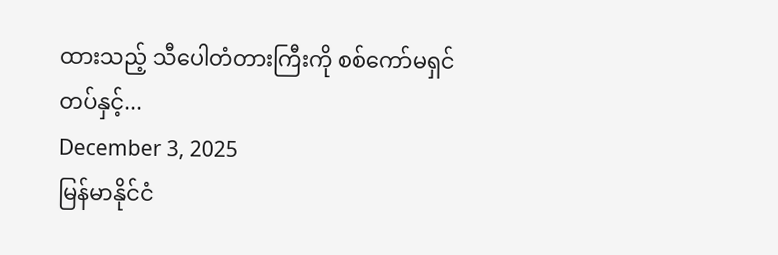ထားသည့် သီပေါတံတားကြီးကို စစ်ကော်မရှင်တပ်နှင့်...
December 3, 2025
မြန်မာနိုင်ငံ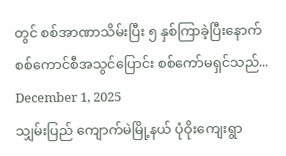တွင် စစ်အာဏာသိမ်းပြီး ၅ နှစ်ကြာခဲ့ပြီးနောက် စစ်ကောင်စီအသွင်ပြောင်း စစ်ကော်မရှင်သည်...
December 1, 2025
သျှမ်းပြည် ကျောက်မဲမြို့နယ် ပုံဝိုးကျေးရွာ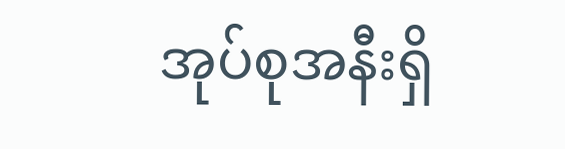အုပ်စုအနီးရှိ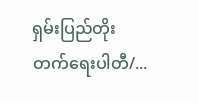ရှမ်းပြည်တိုးတက်ရေးပါတီ/...